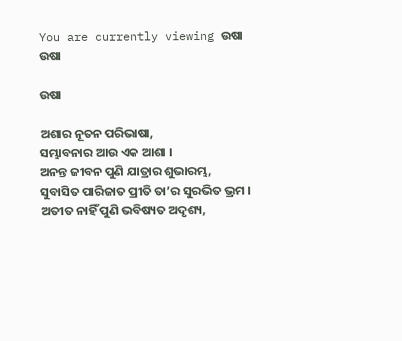You are currently viewing ଉଷା
ଉଷା

ଉଷା

ଅଶାର ନୂତନ ପରିଭାଷା,
ସମ୍ଭାବନାର ଆଉ ଏକ ଆଶା ।
ଅନନ୍ତ ଜୀବନ ପୁଣି ଯାତ୍ରାର ଶୁଭାରମ୍ଭ,
ସୁବାସିତ ପାରିଜାତ ପ୍ରୀତି ତା’ର ସୁରଭିତ ଭ୍ରମ ।
ଅତୀତ ନାହିଁ ପୁଣି ଭବିଷ୍ୟତ ଅଦୃଶ୍ୟ,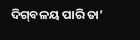ଦିଗ୍‌ବଳୟ ପାରି ତା’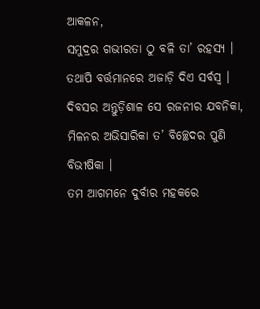ଆକଳନ,
ସମୁଦ୍ରର ଗଭୀରତା ଠୁ ବଳି ତା’ ରହସ୍ୟ ।
ତଥାପି ବର୍ତ୍ତମାନରେ ଅଜାଡ଼ି ଦିଏ ସର୍ବସ୍ୱ ।
ଦିବସର ଅନ୍ତୁଡ଼ିଶାଳ ସେ ରଜନୀର ଯବନିକା,
ମିଳନର ଅଭିସାରିକା ତ’ ବିଚ୍ଛେଦର ପୁଣି ବିଭୀଷିକା ।
ତମ ଆଗମନେ ଦୁର୍ବାର ମହକରେ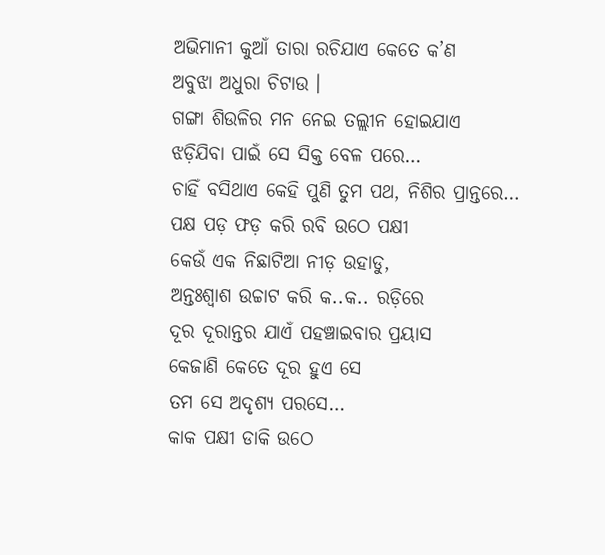ଅଭିମାନୀ କୁଆଁ ତାରା ରଚିଯାଏ କେତେ କ’ଣ
ଅବୁଝା ଅଧୁରା ଚିଟାଉ ।
ଗଙ୍ଗା ଶିଉଳିର ମନ ନେଇ ତଲ୍ଲୀନ ହୋଇଯାଏ
ଝଡ଼ିଯିବା ପାଇଁ ସେ ସିକ୍ତ ବେଳ ପରେ…
ଚାହିଁ ବସିଥାଏ କେହି ପୁଣି ତୁମ ପଥ, ନିଶିର ପ୍ରାନ୍ତରେ…
ପକ୍ଷ ପଡ଼ ଫଡ଼ କରି ରବି ଉଠେ ପକ୍ଷୀ
କେଉଁ ଏକ ନିଛାଟିଆ ନୀଡ଼ ଉହାଡୁ,
ଅନ୍ତଃଶ୍ୱାଶ ଉଚ୍ଚାଟ କରି କ..କ.. ରଡ଼ିରେ
ଦୂର ଦୂରାନ୍ତର ଯାଏଁ ପହଞ୍ଚାଇବାର ପ୍ରୟାସ
କେଜାଣି କେତେ ଦୂର ହୁଏ ସେ
ତମ ସେ ଅଦୃଶ୍ୟ ପରସେ…
କାକ ପକ୍ଷୀ ଡାକି ଉଠେ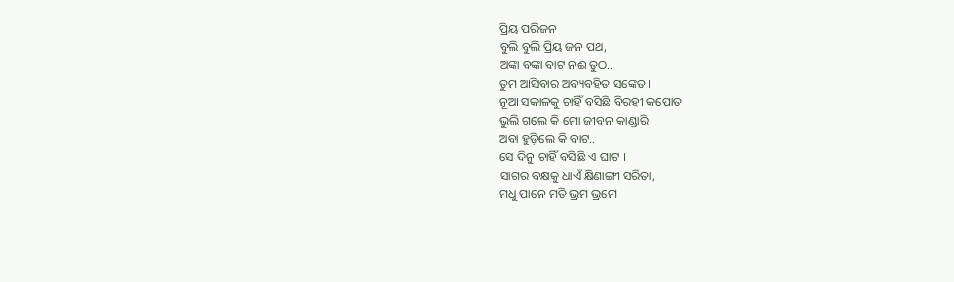ପ୍ରିୟ ପରିଜନ
ବୁଲି ବୁଲି ପ୍ରିୟ ଜନ ପଥ,
ଅଙ୍କା ବଙ୍କା ବାଟ ନଈ ତୁଠ..
ତୁମ ଆସିବାର ଅବ୍ୟବହିତ ସଙ୍କେତ ।
ନୂଆ ସକାଳକୁ ଚାହିଁ ବସିଛି ବିରହୀ କପୋତ
ଭୁଲି ଗଲେ କି ମୋ ଜୀବନ କାଣ୍ଡାରି
ଅବା ହୁଡ଼ିଲେ କି ବାଟ..
ସେ ଦିନୁ ଚାହିଁ ବସିଛି ଏ ଘାଟ ।
ସାଗର ବକ୍ଷକୁ ଧାଏଁ କ୍ଷିଣାଙ୍ଗୀ ସରିତା,
ମଧୁ ପାନେ ମତି ଭ୍ରମ ଭ୍ରମେ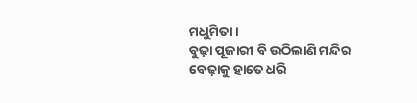ମଧୁମିତା ।
ବୁଢ଼ା ପୂଜାରୀ ବି ଉଠିଲାଣି ମନ୍ଦିର
ବେଢ଼ାକୁ ହାତେ ଧରି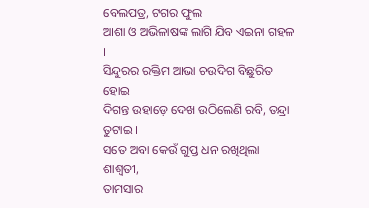ବେଲପତ୍ର, ଟଗର ଫୁଲ
ଆଶା ଓ ଅଭିଳାଷଙ୍କ ଲାଗି ଯିବ ଏଇନା ଗହଳ ।
ସିନ୍ଦୁରର ରକ୍ତିମ ଆଭା ଚଉଦିଗ ବିଛୁରିତ ହୋଇ
ଦିଗନ୍ତ ଉହାଡ଼େ ଦେଖ ଉଠିଲେଣି ରବି, ତନ୍ଦ୍ରା ତୁଟାଇ ।
ସତେ ଅବା କେଉଁ ଗୁପ୍ତ ଧନ ରଖିଥିଲା ଶାଶ୍ଵତୀ,
ତାମସାର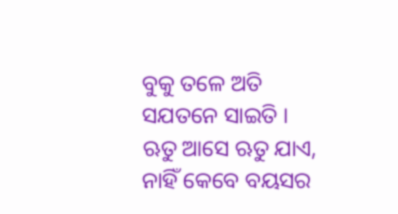ବୁକୁ ତଳେ ଅତି ସଯତନେ ସାଇତି ।
ଋତୁ ଆସେ ଋତୁ ଯାଏ, ନାହିଁ କେବେ ବୟସର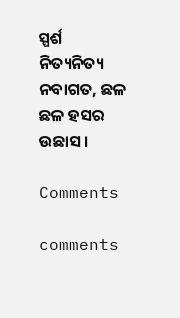ସ୍ପର୍ଶ
ନିତ୍ୟନିତ୍ୟ ନବାଗତ, ଛଳ ଛଳ ହସର ଉଛାସ ।

Comments

comments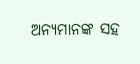ଅନ୍ୟମାନଙ୍କ ସହ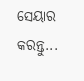ସେୟାର କରନ୍ତୁ...